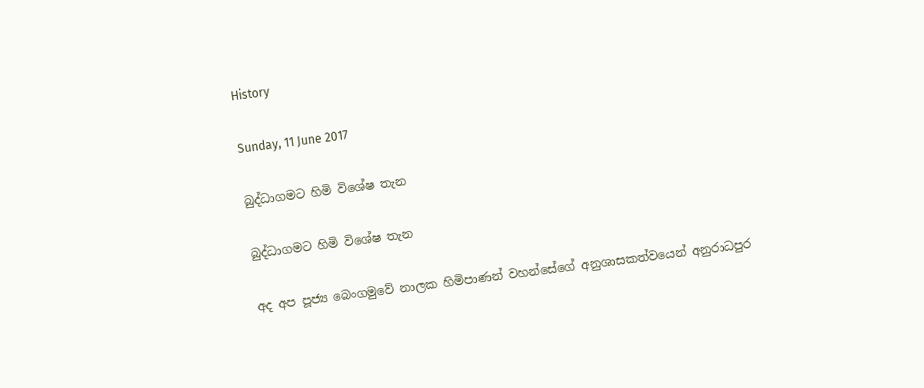History

Sunday, 11 June 2017

බුද්ධාගමට හිමි විශේෂ තැන

බුද්ධාගමට හිමි විශේෂ තැන

අද අප පූජ්‍ය බෙංගමුවේ නාලක හිමිපාණන් වහන්සේගේ අනුශාසකත්වයෙන් අනුරාධපුර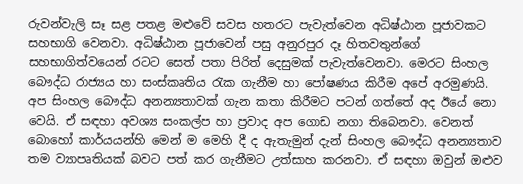රුවන්වැලි සෑ සළ පතළ මළුවේ සවස හතරට පැවැත්වෙන අධිෂ්ඨාන පූජාවකට සහභාගි වෙනවා. අධිෂ්ඨාන පූජාවෙන් පසු අනුරපුර දෑ හිතවතුන්ගේ සහභාගිත්වයෙන් රටට සෙත් පතා පිරිත් දෙසුමක් පැවැත්වෙනවා. මෙරට සිංහල බෞද්ධ රාජ්‍යය හා සංස්කෘතිය රැක ගැනීම හා පෝෂණය කිරීම අපේ අරමුණයි. අප සිංහල බෞද්ධ අනන්‍යතාවක් ගැන කතා කිරීමට පටන් ගත්තේ අද ඊයේ නො වෙයි. ඒ සඳහා අවශ්‍ය සංකල්ප හා ප්‍රවාද අප ගොඩ නගා තිබෙනවා. වෙනත් බොහෝ කාර්යයන්හි මෙන් ම මෙහි දී ද ඇතැමුන් දැන් සිංහල බෞද්ධ අනන්‍යතාව තම ව්‍යාපෘතියක් බවට පත් කර ගැනීමට උත්සාහ කරනවා. ඒ සඳහා ඔවුන් ඔළුව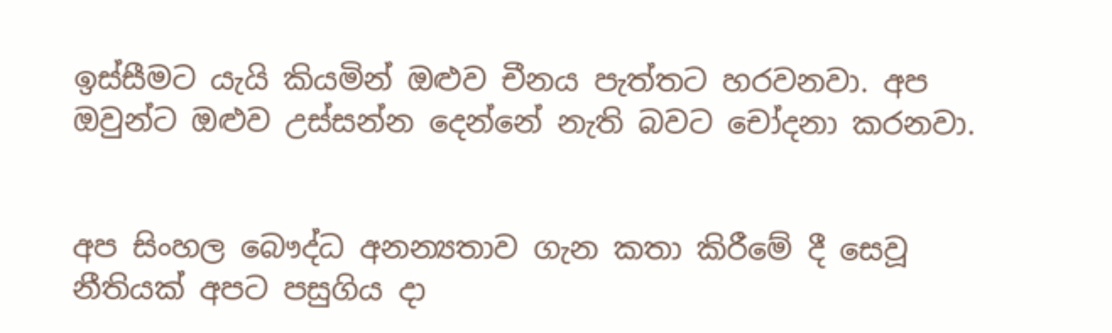ඉස්සීමට යැයි කියමින් ඔළුව චීනය පැත්තට හරවනවා. අප ඔවුන්ට ඔළුව උස්සන්න දෙන්නේ නැති බවට චෝදනා කරනවා.


අප සිංහල බෞද්ධ අනන්‍යතාව ගැන කතා කිරීමේ දී සෙවූ නීතියක් අපට පසුගිය දා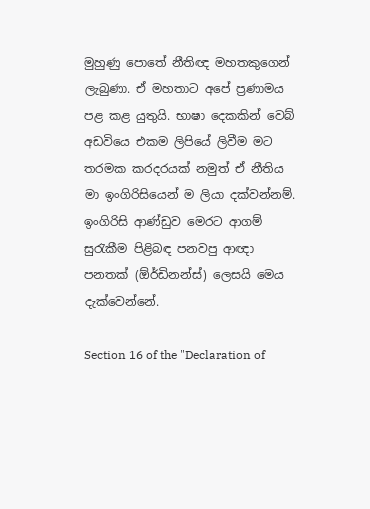මුහුණු පොතේ නීතිඥ මහතකුගෙන් ලැබුණා. ඒ මහතාට අපේ ප්‍රණාමය පළ කළ යුතුයි. භාෂා දෙකකින් වෙබ් අඩවියෙ එකම ලිපියේ ලිවීම මට තරමක කරදරයක් නමුත් ඒ නීතිය මා ඉංගිරිසියෙන් ම ලියා දක්වන්නම්. ඉංගිරිසි ආණ්ඩුව මෙරට ආගම් සුරැකීම පිළිබඳ පනවපු ආඥා පනතක් (ඕර්ඩිනන්ස්) ලෙසයි මෙය දැක්වෙන්නේ.

Section 16 of the "Declaration of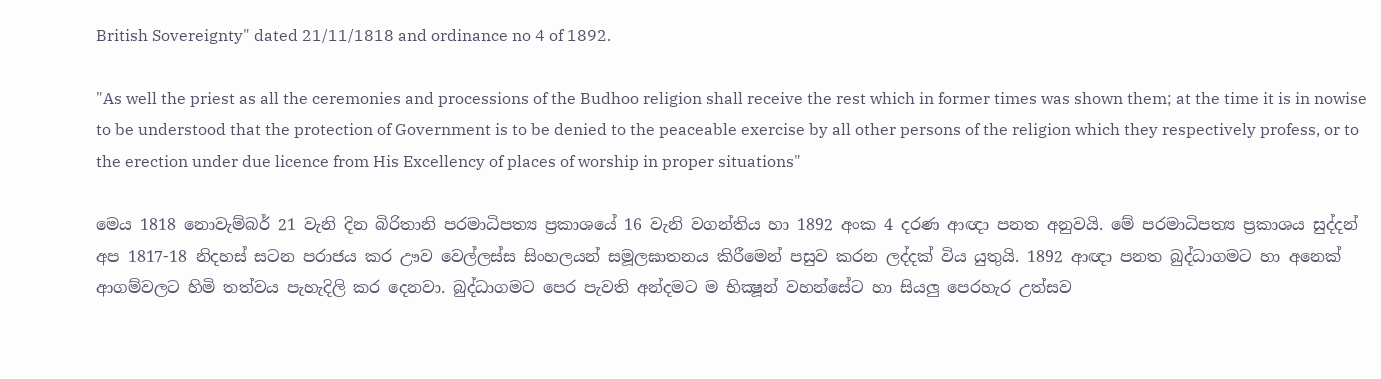British Sovereignty" dated 21/11/1818 and ordinance no 4 of 1892.

"As well the priest as all the ceremonies and processions of the Budhoo religion shall receive the rest which in former times was shown them; at the time it is in nowise to be understood that the protection of Government is to be denied to the peaceable exercise by all other persons of the religion which they respectively profess, or to the erection under due licence from His Excellency of places of worship in proper situations"

මෙය 1818 නොවැම්බර් 21 වැනි දින බිරිතානි පරමාධිපත්‍ය ප්‍රකාශයේ 16 වැනි වගන්තිය හා 1892 අංක 4 දරණ ආඥා පනත අනුවයි. මේ පරමාධිපත්‍ය ප්‍රකාශය සුද්දන් අප 1817-18 නිදහස් සටන පරාජය කර ඌව වෙල්ලස්ස සිංහලයන් සමූලඝාතනය කිරීමෙන් පසුව කරන ලද්දක් විය යුතුයි. 1892 ආඥා පනත බුද්ධාගමට හා අනෙක් ආගම්වලට හිමි තත්වය පැහැදිලි කර දෙනවා. බුද්ධාගමට පෙර පැවති අන්දමට ම භික්‍ෂූන් වහන්සේට හා සියලු පෙරහැර උත්සව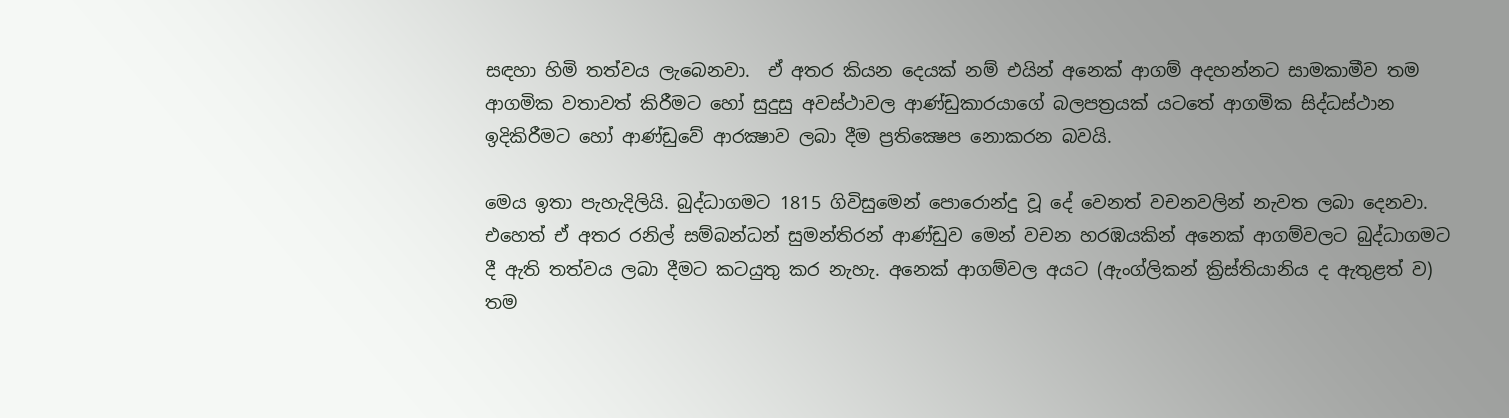සඳහා හිමි තත්වය ලැබෙනවා.  ඒ අතර කියන දෙයක් නම් එයින් අනෙක් ආගම් අදහන්නට සාමකාමීව තම ආගමික වතාවත් කිරීමට හෝ සුදුසු අවස්ථාවල ආණ්ඩුකාරයාගේ බලපත්‍රයක් යටතේ ආගමික සිද්ධස්ථාන ඉදිකිරීමට හෝ ආණ්ඩුවේ ආරක්‍ෂාව ලබා දීම ප්‍රතික්‍ෂෙප නොකරන බවයි.

මෙය ඉතා පැහැදිලියි. බුද්ධාගමට 1815 ගිවිසුමෙන් පොරොන්දු වූ දේ වෙනත් වචනවලින් නැවත ලබා දෙනවා. එහෙත් ඒ අතර රනිල් සම්බන්ධන් සුමන්තිරන් ආණ්ඩුව මෙන් වචන හරඹයකින් අනෙක් ආගම්වලට බුද්ධාගමට දී ඇති තත්වය ලබා දීමට කටයුතු කර නැහැ. අනෙක් ආගම්වල අයට (ඇංග්ලිකන් ක්‍රිස්තියානිය ද ඇතුළත් ව) තම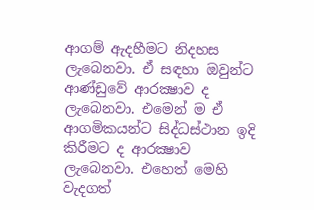ආගම් ඇදහීමට නිදහස ලැබෙනවා. ඒ සඳහා ඔවුන්ට ආණ්ඩුවේ ආරක්‍ෂාව ද ලැබෙනවා. එමෙන් ම ඒ ආගමිකයන්ට සිද්ධස්ථාන ඉදි කිරීමට ද ආරක්‍ෂාව ලැබෙනවා. එහෙත් මෙහි වැදගත්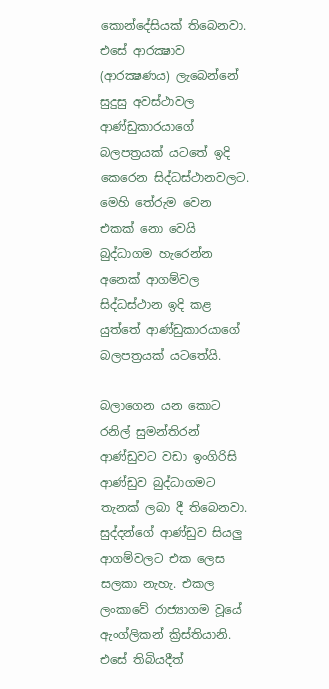කොන්දේසියක් තිබෙනවා. එසේ ආරක්‍ෂාව (ආරක්‍ෂණය) ලැබෙන්නේ සුදුසු අවස්ථාවල ආණ්ඩුකාරයාගේ බලපත්‍රයක් යටතේ ඉදි කෙරෙන සිද්ධස්ථානවලට. මෙහි තේරුම වෙන එකක් නො වෙයි බුද්ධාගම හැරෙන්න අනෙක් ආගම්වල සිද්ධස්ථාන ඉදි කළ යුත්තේ ආණ්ඩුකාරයාගේ බලපත්‍රයක් යටතේයි.

බලාගෙන යන කොට රනිල් සුමන්තිරන් ආණ්ඩුවට වඩා ඉංගිරිසි ආණ්ඩුව බුද්ධාගමට තැනක් ලබා දී තිබෙනවා. සුද්දන්ගේ ආණ්ඩුව සියලු ආගම්වලට එක ලෙස සලකා නැහැ. එකල ලංකාවේ රාජ්‍යාගම වූයේ ඇංග්ලිකන් ක්‍රිස්තියානි. එසේ තිබියදීත්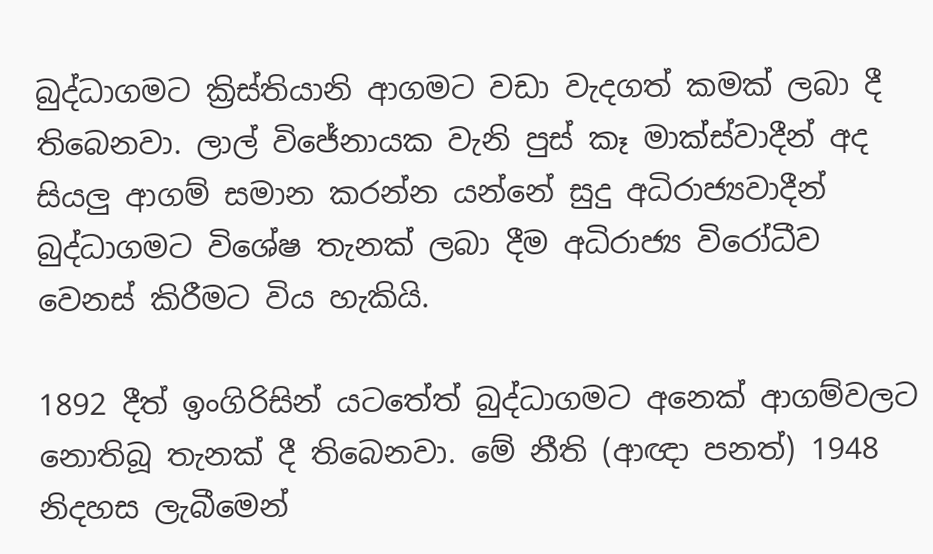බුද්ධාගමට ක්‍රිස්තියානි ආගමට වඩා වැදගත් කමක් ලබා දී තිබෙනවා. ලාල් විජේනායක වැනි පුස් කෑ මාක්ස්වාදීන් අද සියලු ආගම් සමාන කරන්න යන්නේ සුදු අධිරාජ්‍යවාදීන් බුද්ධාගමට විශේෂ තැනක් ලබා දීම අධිරාජ්‍ය විරෝධීව වෙනස් කිරීමට විය හැකියි.

1892 දීත් ඉංගිරිසින් යටතේත් බුද්ධාගමට අනෙක් ආගම්වලට නොතිබූ තැනක් දී තිබෙනවා. මේ නීති (ආඥා පනත්) 1948 නිදහස ලැබීමෙන්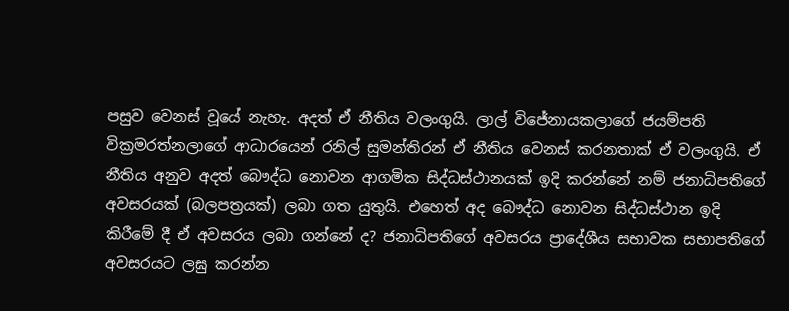පසුව වෙනස් වූයේ නැහැ. අදත් ඒ නීතිය වලංගුයි. ලාල් විජේනායකලාගේ ජයම්පති වික්‍රමරත්නලාගේ ආධාරයෙන් රනිල් සුමන්තිරන් ඒ නීතිය වෙනස් කරනතාක් ඒ වලංගුයි. ඒ නීතිය අනුව අදත් බෞද්ධ නොවන ආගමික සිද්ධස්ථානයක් ඉදි කරන්නේ නම් ජනාධිපතිගේ අවසරයක් (බලපත්‍රයක්) ලබා ගත යුතුයි. එහෙත් අද බෞද්ධ නොවන සිද්ධස්ථාන ඉදි කිරීමේ දී ඒ අවසරය ලබා ගන්නේ ද? ජනාධිපතිගේ අවසරය ප්‍රාදේශීය සභාවක සභාපතිගේ අවසරයට ලඝු කරන්න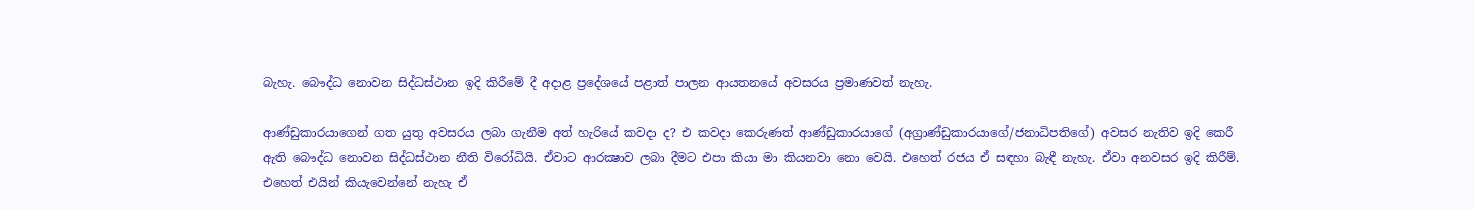බැහැ. බෞද්ධ නොවන සිද්ධස්ථාන ඉදි කිරීමේ දී අදාළ ප්‍රදේශයේ පළාත් පාලන ආයතනයේ අවසරය ප්‍රමාණවත් නැහැ.

ආණ්ඩුකාරයාගෙන් ගත යුතු අවසරය ලබා ගැනීම අත් හැරියේ කවදා ද? එ කවදා කෙරුණත් ආණ්ඩුකාරයාගේ (අග්‍රාණ්ඩුකාරයාගේ/ජනාධිපතිගේ) අවසර නැතිව ඉදි කෙරී ඇති බෞද්ධ නොවන සිද්ධස්ථාන නීති විරෝධියි. ඒවාට ආරක්‍ෂාව ලබා දීමට එපා කියා මා කියනවා නො වෙයි. එහෙත් රජය ඒ සඳහා බැඳී නැහැ. ඒවා අනවසර ඉදි කිරීම්. එහෙත් එයින් කියැවෙන්නේ නැහැ ඒ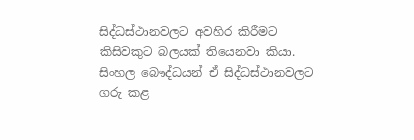සිද්ධස්ථානවලට අවහිර කිරීමට කිසිවකුට බලයක් තියෙනවා කියා. සිංහල බෞද්ධයන් ඒ සිද්ධස්ථානවලට ගරු කළ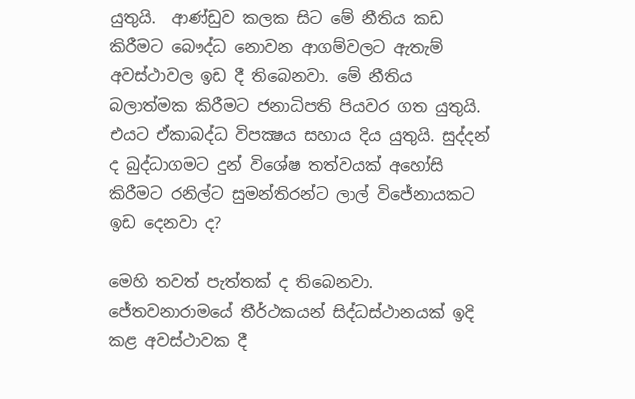යුතුයි.  ආණ්ඩුව කලක සිට මේ නීතිය කඩ කිරීමට බෞද්ධ නොවන ආගම්වලට ඇතැම් අවස්ථාවල ඉඩ දී තිබෙනවා. මේ නීතිය බලාත්මක කිරීමට ජනාධිපති පියවර ගත යුතුයි. එයට ඒකාබද්ධ විපක්‍ෂය සහාය දිය යුතුයි. සුද්දන් ද බුද්ධාගමට දුන් විශේෂ තත්වයක් අහෝසි කිරීමට රනිල්ට සුමන්තිරන්ට ලාල් විජේනායකට ඉඩ දෙනවා ද?

මෙහි තවත් පැත්තක් ද තිබෙනවා. ජේතවනාරාමයේ තීර්ථකයන් සිද්ධස්ථානයක් ඉදි කළ අවස්ථාවක දී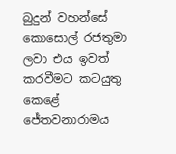බුදුන් වහන්සේ කොසොල් රජතුමා ලවා එය ඉවත් කරවීමට කටයුතු කෙළේ ජේතවනාරාමය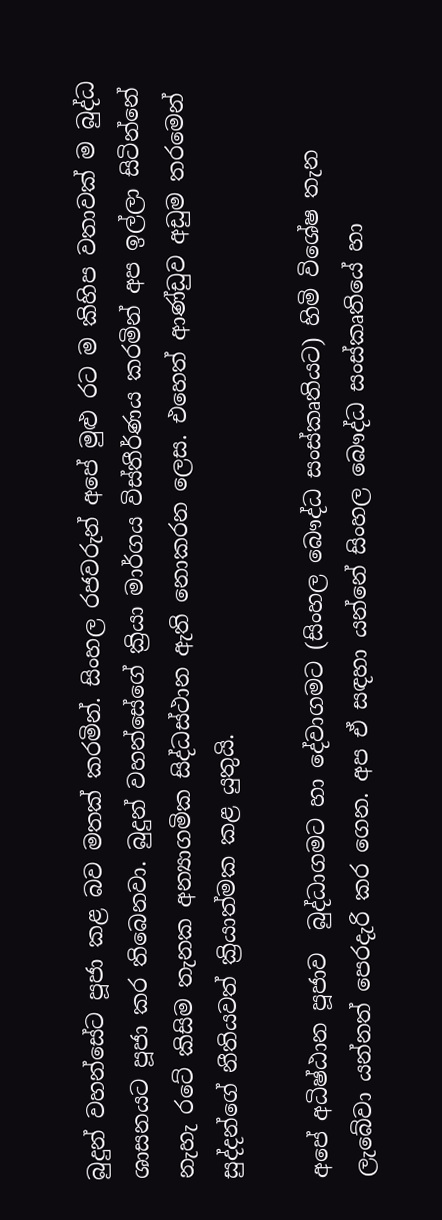බුදුන් වහන්සේට පූජා කළ බව මතක් කරමින්. සිංහල රජවරුන් අපේ මුළු රට ම කිහිප වතාවක් ම බුද්ධ ශාසනයට පූජා කර තිබෙනවා. බුදුන් වහන්සේගේ ක්‍රියා මාර්ගය විස්තීර්ණය කරමින් අප ඉල්ලා සිටින්නේ නැහැ රටේ කිසිම තැනක අන්‍යාගමික සිද්ධස්ථාන ඇති නොකරන ලෙස. එහෙත් ආණ්ඩුව අඩුම තරමෙන් සුද්දන්ගේ නීතියවත් ක්‍රියාත්මක කළ යුතුයි.

අපේ අධිෂ්ඨාන පූජාව  බුද්ධාගමට හා දේවාගමට (සිංහල බෞද්ධ සංස්කෘතියට) හිමි විශේෂ තැන ලැබේවා යන්නත් පෙරදැරි කර ගෙන. අප ඒ සඳහා යන්නේ සිංහල බෞද්ධ සංස්කෘතියේ හා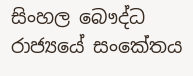සිංහල බෞද්ධ රාජ්‍යයේ සංකේතය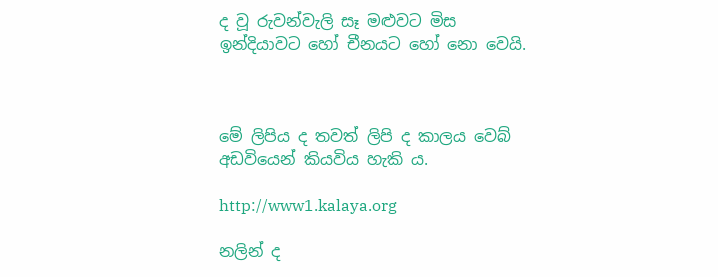ද වූ රුවන්වැලි සෑ මළුවට මිස ඉන්දියාවට හෝ චීනයට හෝ නො වෙයි.



මේ ලිපිය ද තවත් ලිපි ද කාලය වෙබ් අඩවියෙන් කියවිය හැකි ය.

http://www1.kalaya.org

නලින් ද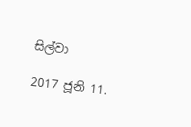සිල්වා

2017 ජූනි 11.